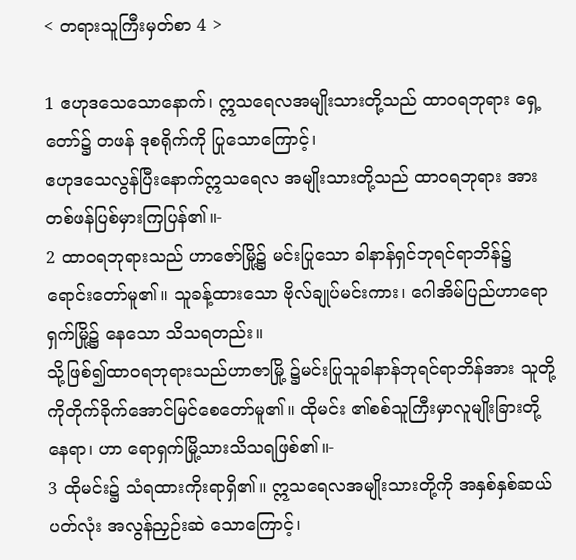< တရားသူကြီးမှတ်စာ 4 >

1 ဧဟုဒသေသောနောက်၊ ဣသရေလအမျိုးသားတို့သည် ထာဝရဘုရား ရှေ့တော်၌ တဖန် ဒုစရိုက်ကို ပြုသောကြောင့်၊
ဧဟုဒသေလွန်ပြီးနောက်ဣသရေလ အမျိုးသားတို့သည် ထာဝရဘုရား အားတစ်ဖန်ပြစ်မှားကြပြန်၏။-
2 ထာဝရဘုရားသည် ဟာဇော်မြို့၌ မင်းပြုသော ခါနာန်ရှင်ဘုရင်ရာဘိန်၌ ရောင်းတော်မူ၏။ သူခန့်ထားသော ဗိုလ်ချုပ်မင်းကား၊ ဂေါအိမ်ပြည်ဟာရောရှက်မြို့၌ နေသော သိသရတည်း။
သို့ဖြစ်၍ထာဝရဘုရားသည်ဟာဇာမြို့ ၌မင်းပြုသူခါနာန်ဘုရင်ရာဘိန်အား သူတို့ ကိုတိုက်ခိုက်အောင်မြင်စေတော်မူ၏။ ထိုမင်း ၏စစ်သူကြီးမှာလူမျိုးခြားတို့နေရာ၊ ဟာ ရောရှက်မြို့သားသိသရဖြစ်၏။-
3 ထိုမင်း၌ သံရထားကိုးရာရှိ၏။ ဣသရေလအမျိုးသားတို့ကို အနှစ်နှစ်ဆယ်ပတ်လုံး အလွန်ညှဉ်းဆဲ သောကြောင့်၊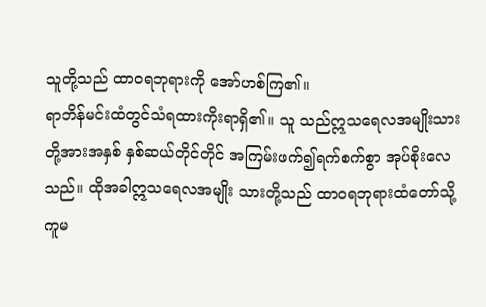သူတို့သည် ထာဝရဘုရားကို အော်ဟစ်ကြ၏။
ရာဘိန်မင်းထံတွင်သံရထားကိုးရာရှိ၏။ သူ သည်ဣသရေလအမျိုးသားတို့အားအနှစ် နှစ်ဆယ်တိုင်တိုင် အကြမ်းဖက်၍ရက်စက်စွာ အုပ်စိုးလေသည်။ ထိုအခါဣသရေလအမျိုး သားတို့သည် ထာဝရဘုရားထံတော်သို့ ကူမ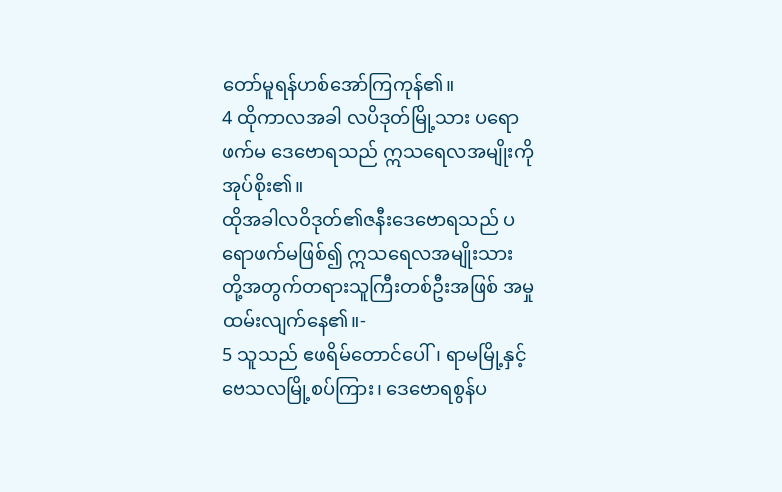တော်မူရန်ဟစ်အော်ကြကုန်၏။
4 ထိုကာလအခါ လပိဒုတ်မြို့သား ပရောဖက်မ ဒေဗောရသည် ဣသရေလအမျိုးကို အုပ်စိုး၏။
ထိုအခါလဝိဒုတ်၏ဇနီးဒေဗောရသည် ပရောဖက်မဖြစ်၍ ဣသရေလအမျိုးသား တို့အတွက်တရားသူကြီးတစ်ဦးအဖြစ် အမှုထမ်းလျက်နေ၏။-
5 သူသည် ဧဖရိမ်တောင်ပေါ်၊ ရာမမြို့နှင့် ဗေသလမြို့စပ်ကြား၊ ဒေဗောရစွန်ပ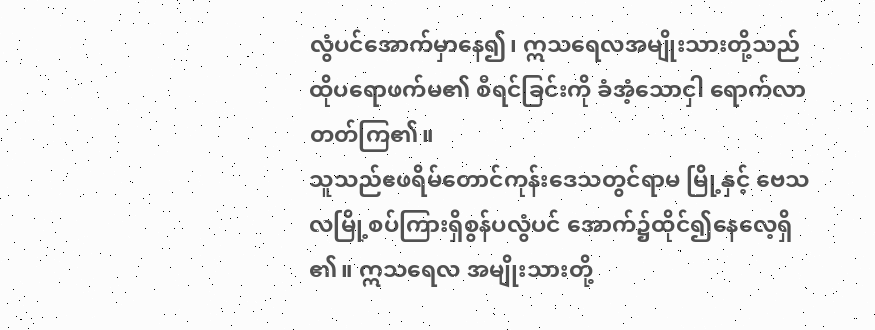လွံပင်အောက်မှာနေ၍၊ ဣသရေလအမျိုးသားတို့သည် ထိုပရောဖက်မ၏ စီရင်ခြင်းကို ခံအံ့သောငှါ ရောက်လာတတ်ကြ၏။
သူသည်ဧဖရိမ်တောင်ကုန်းဒေသတွင်ရာမ မြို့နှင့် ဗေသလမြို့စပ်ကြားရှိစွန်ပလွံပင် အောက်၌ထိုင်၍နေလေ့ရှိ၏။ ဣသရေလ အမျိုးသားတို့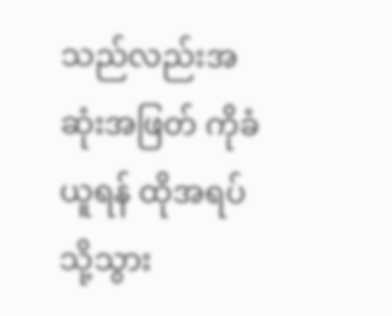သည်လည်းအဆုံးအဖြတ် ကိုခံယူရန် ထိုအရပ်သို့သွား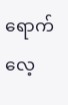ရောက်လေ့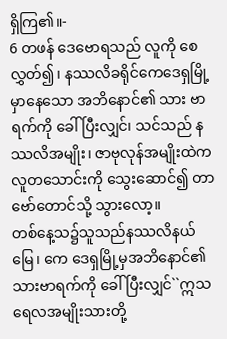ရှိကြ၏။-
6 တဖန် ဒေဗောရသည် လူကို စေလွှတ်၍၊ နဿလိခရိုင်ကေဒေရှမြို့မှာနေသော အဘိနောင်၏ သား ဗာရက်ကို ခေါ်ပြီးလျှင်၊ သင်သည် နဿလိအမျိုး၊ ဇာဗုလုန်အမျိုးထဲက လူတသောင်းကို သွေးဆောင်၍ တာဗော်တောင်သို့ သွားလော့။
တစ်နေ့သ၌သူသည်နဿလိနယ်မြေ၊ ကေ ဒေရှမြို့မှအဘိနောင်၏သားဗာရက်ကို ခေါ်ပြီးလျှင်``ဣသရေလအမျိုးသားတို့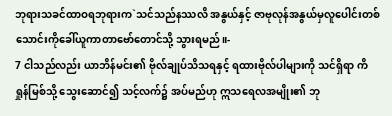ဘုရားသခင်ထာဝရဘုရားက`သင်သည်နဿလိ အနွယ်နှင့် ဇာဗုလုန်အနွယ်မှလူပေါင်းတစ် သောင်းကိုခေါ်ယူကာတာဗော်တောင်သို့ သွားရမည်။-
7 ငါသည်လည်း ယာဘိန်မင်း၏ ဗိုလ်ချုပ်သိသရနှင့် ရထားဗိုလ်ပါများကို သင်ရှိရာ ကိရှုန်မြစ်သို့ သွေးဆောင်၍ သင့်လက်၌ အပ်မည်ဟု ဣသရေလအမျိုး၏ ဘု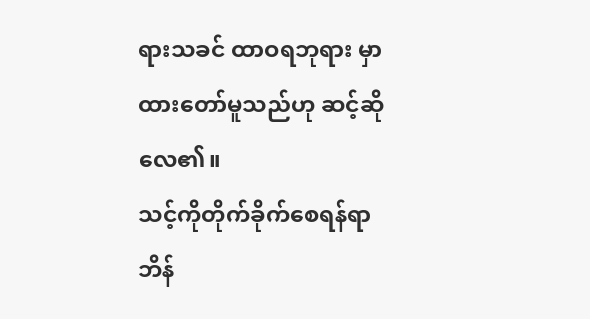ရားသခင် ထာဝရဘုရား မှာထားတော်မူသည်ဟု ဆင့်ဆိုလေ၏။
သင့်ကိုတိုက်ခိုက်စေရန်ရာဘိန်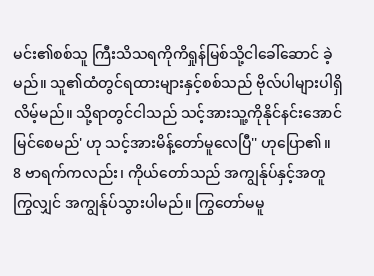မင်း၏စစ်သူ ကြီးသိသရကိုကိရှုန်မြစ်သို့ငါခေါ်ဆောင် ခဲ့မည်။ သူ၏ထံတွင်ရထားများနှင့်စစ်သည် ဗိုလ်ပါများပါရှိလိမ့်မည်။ သို့ရာတွင်ငါသည် သင့်အားသူ့ကိုနိုင်နင်းအောင်မြင်စေမည်' ဟု သင့်အားမိန့်တော်မူလေပြီ'' ဟုပြော၏။
8 ဗာရက်ကလည်း၊ ကိုယ်တော်သည် အကျွန်ုပ်နှင့်အတူ ကြွလျှင် အကျွန်ုပ်သွားပါမည်။ ကြွတော်မမူ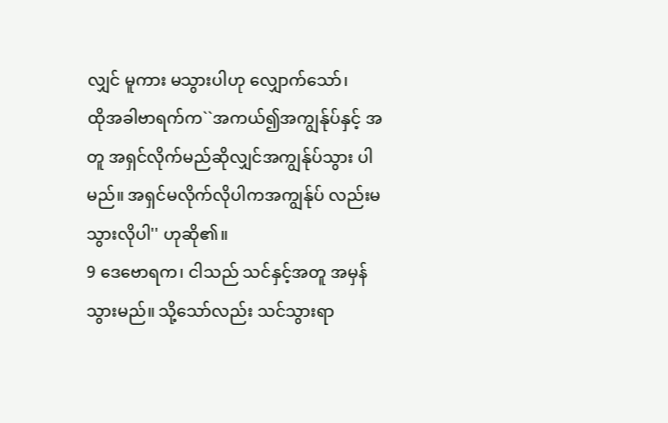လျှင် မူကား မသွားပါဟု လျှောက်သော်၊
ထိုအခါဗာရက်က``အကယ်၍အကျွန်ုပ်နှင့် အတူ အရှင်လိုက်မည်ဆိုလျှင်အကျွန်ုပ်သွား ပါမည်။ အရှင်မလိုက်လိုပါကအကျွန်ုပ် လည်းမသွားလိုပါ'' ဟုဆို၏။
9 ဒေဗောရက၊ ငါသည် သင်နှင့်အတူ အမှန်သွားမည်။ သို့သော်လည်း သင်သွားရာ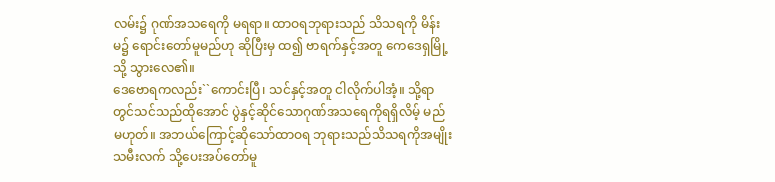လမ်း၌ ဂုဏ်အသရေကို မရရာ။ ထာဝရဘုရားသည် သိသရကို မိန်းမ၌ ရောင်းတော်မူမည်ဟု ဆိုပြီးမှ ထ၍ ဗာရက်နှင့်အတူ ကေဒေရှမြို့သို့ သွားလေ၏။
ဒေဗောရကလည်း``ကောင်းပြီ၊ သင်နှင့်အတူ ငါလိုက်ပါအံ့။ သို့ရာတွင်သင်သည်ထိုအောင် ပွဲနှင့်ဆိုင်သောဂုဏ်အသရေကိုရရှိလိမ့် မည်မဟုတ်။ အဘယ်ကြောင့်ဆိုသော်ထာဝရ ဘုရားသည်သိသရကိုအမျိုးသမီးလက် သို့ပေးအပ်တော်မူ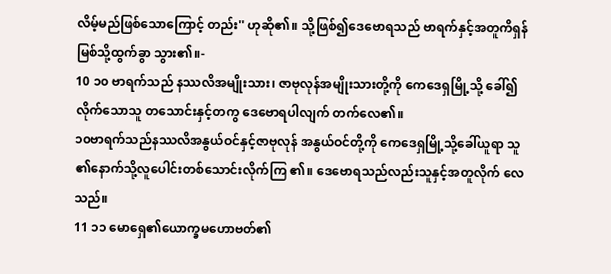လိမ့်မည်ဖြစ်သောကြောင့် တည်း'' ဟုဆို၏။ သို့ဖြစ်၍ဒေဗောရသည် ဗာရက်နှင့်အတူကိရှန်မြစ်သို့ထွက်ခွာ သွား၏။-
10 ၁၀ ဗာရက်သည် နဿလိအမျိုးသား၊ ဇာဗုလုန်အမျိုးသားတို့ကို ကေဒေရှမြို့သို့ ခေါ်၍ လိုက်သောသူ တသောင်းနှင့်တကွ ဒေဗောရပါလျက် တက်လေ၏။
၁၀ဗာရက်သည်နဿလိအနွယ်ဝင်နှင့်ဇာဗုလုန် အနွယ်ဝင်တို့ကို ကေဒေရှမြို့သို့ခေါ်ယူရာ သူ၏နောက်သို့လူပေါင်းတစ်သောင်းလိုက်ကြ ၏။ ဒေဗောရသည်လည်းသူနှင့်အတူလိုက် လေသည်။
11 ၁၁ မောရှေ၏ယောက္ခမဟောဗတ်၏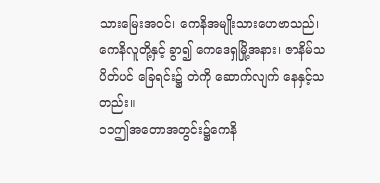သားမြေးအဝင်၊ ကေနိအမျိုးသားဟေဗာသည်၊ ကေနိလူတို့နှင့် ခွာ၍ ကေဒေရှမြို့အနား၊ ဇာနိမ်သပိတ်ပင် ခြေရင်း၌ တဲကို ဆောက်လျက် နေနှင့်သတည်း။
၁၁ဤအတောအတွင်း၌ကေနိ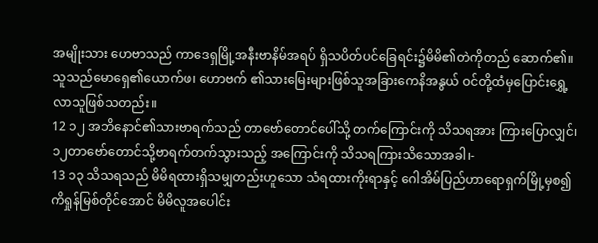အမျိုးသား ဟေဗာသည် ကာဒေရှမြို့အနီးဗာနိမ်အရပ် ရှိသပိတ်ပင်ခြေရင်း၌မိမိ၏တဲကိုတည် ဆောက်၏။ သူသည်မောရှေ၏ယောက်ဖ၊ ဟောဗက် ၏သားမြေးများဖြစ်သူအခြားကေနိအနွယ် ဝင်တို့ထံမှပြောင်းရွှေ့လာသူဖြစ်သတည်း။
12 ၁၂ အဘိနောင်၏သားဗာရက်သည် တာဗော်တောင်ပေါ်သို့ တက်ကြောင်းကို သိသရအား ကြားပြောလျှင်၊
၁၂တာဗော်တောင်သို့ဗာရက်တက်သွားသည့် အကြောင်းကို သိသရကြားသိသောအခါ၊-
13 ၁၃ သိသရသည် မိမိရထားရှိသမျှတည်းဟူသော သံရထားကိုးရာနှင့် ဂေါအိမ်ပြည်ဟာရောရှက်မြို့မှစ၍ ကိရှုန်မြစ်တိုင်အောင် မိမိလူအပေါင်း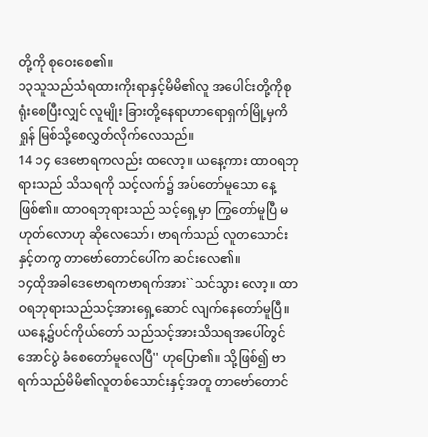တို့ကို စုဝေးစေ၏။
၁၃သူသည်သံရထားကိုးရာနှင့်မိမိ၏လူ အပေါင်းတို့ကိုစုရုံးစေပြီးလျှင် လူမျိုး ခြားတို့နေရာဟာရောရှက်မြို့မှကိရှုန် မြစ်သို့စေလွှတ်လိုက်လေသည်။
14 ၁၄ ဒေဗောရကလည်း ထလော့။ ယနေ့ကား ထာဝရဘုရားသည် သိသရကို သင့်လက်၌ အပ်တော်မူသော နေ့ဖြစ်၏။ ထာဝရဘုရားသည် သင့်ရှေ့မှာ ကြွတော်မူပြီ မဟုတ်လောဟု ဆိုလေသော်၊ ဗာရက်သည် လူတသောင်းနှင့်တကွ တာဗော်တောင်ပေါ်က ဆင်းလေ၏။
၁၄ထိုအခါဒေဗောရကဗာရက်အား``သင်သွား လော့။ ထာဝရဘုရားသည်သင့်အားရှေ့ဆောင် လျက်နေတော်မူပြီ။ ယနေ့၌ပင်ကိုယ်တော် သည်သင့်အားသိသရအပေါ်တွင်အောင်ပွဲ ခံစေတော်မူလေပြီ'' ဟုပြော၏။ သို့ဖြစ်၍ ဗာရက်သည်မိမိ၏လူတစ်သောင်းနှင့်အတူ တာဗော်တောင်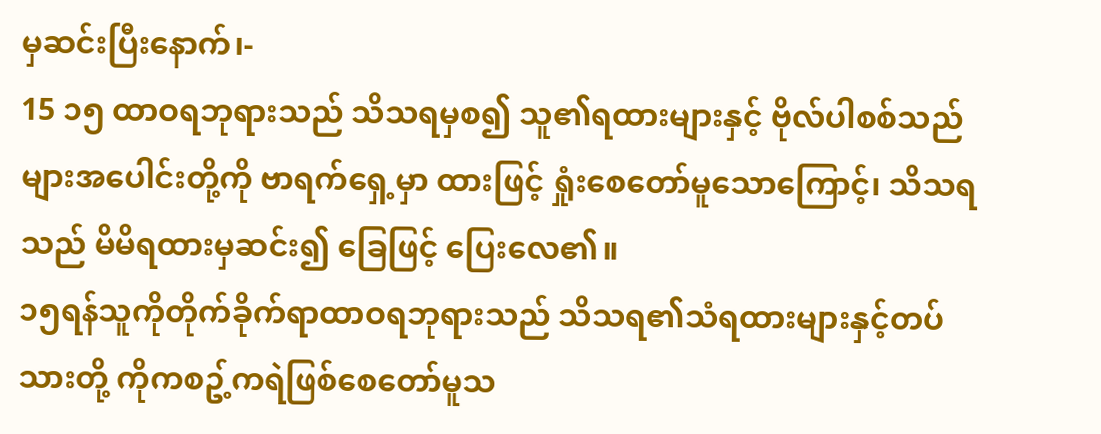မှဆင်းပြီးနောက်၊-
15 ၁၅ ထာဝရဘုရားသည် သိသရမှစ၍ သူ၏ရထားများနှင့် ဗိုလ်ပါစစ်သည်များအပေါင်းတို့ကို ဗာရက်ရှေ့မှာ ထားဖြင့် ရှုံးစေတော်မူသောကြောင့်၊ သိသရသည် မိမိရထားမှဆင်း၍ ခြေဖြင့် ပြေးလေ၏။
၁၅ရန်သူကိုတိုက်ခိုက်ရာထာဝရဘုရားသည် သိသရ၏သံရထားများနှင့်တပ်သားတို့ ကိုကစဥ့်ကရဲဖြစ်စေတော်မူသ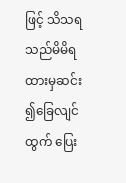ဖြင့် သိသရ သည်မိမိရထားမှဆင်း၍ခြေလျင်ထွက် ပြေး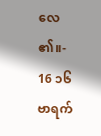လေ၏။-
16 ၁၆ ဗာရက်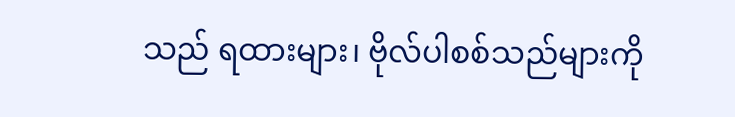သည် ရထားများ၊ ဗိုလ်ပါစစ်သည်များကို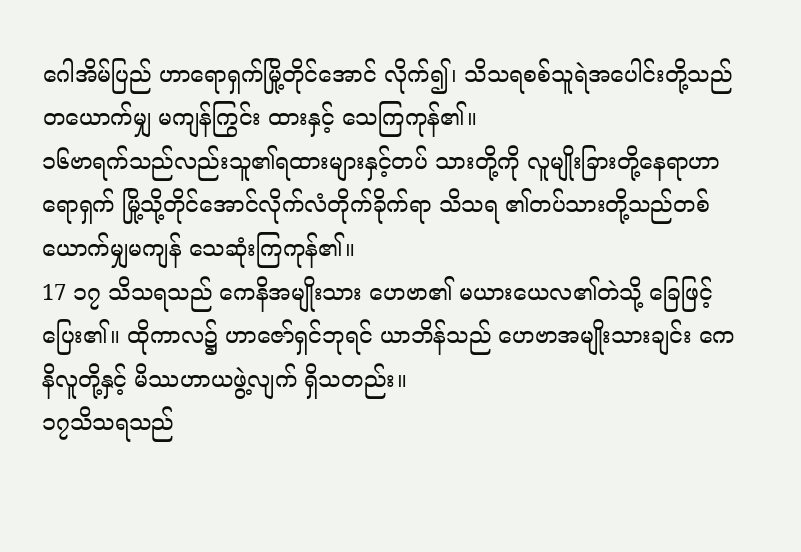ဂေါအိမ်ပြည် ဟာရောရှက်မြို့တိုင်အောင် လိုက်၍၊ သိသရစစ်သူရဲအပေါင်းတို့သည် တယောက်မျှ မကျန်ကြွင်း ထားနှင့် သေကြကုန်၏။
၁၆ဗာရက်သည်လည်းသူ၏ရထားများနှင့်တပ် သားတို့ကို လူမျိုးခြားတို့နေရာဟာရောရှက် မြို့သို့တိုင်အောင်လိုက်လံတိုက်ခိုက်ရာ သိသရ ၏တပ်သားတို့သည်တစ်ယောက်မျှမကျန် သေဆုံးကြကုန်၏။
17 ၁၇ သိသရသည် ကေနိအမျိုးသား ဟေဗာ၏ မယားယေလ၏တဲသို့ ခြေဖြင့် ပြေး၏။ ထိုကာလ၌ ဟာဇော်ရှင်ဘုရင် ယာဘိန်သည် ဟေဗာအမျိုးသားချင်း ကေနိလူတို့နှင့် မိဿဟာယဖွဲ့လျက် ရှိသတည်း။
၁၇သိသရသည်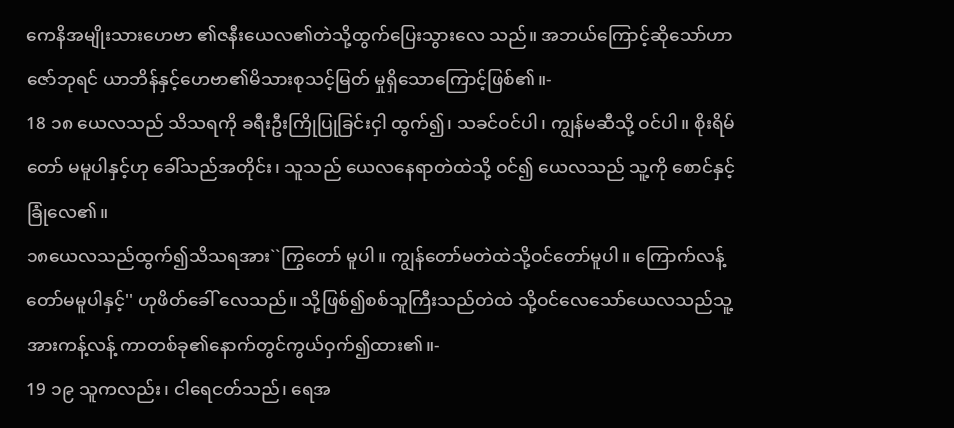ကေနိအမျိုးသားဟေဗာ ၏ဇနီးယေလ၏တဲသို့ထွက်ပြေးသွားလေ သည်။ အဘယ်ကြောင့်ဆိုသော်ဟာဇော်ဘုရင် ယာဘိန်နှင့်ဟေဗာ၏မိသားစုသင့်မြတ် မှုရှိသောကြောင့်ဖြစ်၏။-
18 ၁၈ ယေလသည် သိသရကို ခရီးဦးကြိုပြုခြင်းငှါ ထွက်၍၊ သခင်ဝင်ပါ၊ ကျွန်မဆီသို့ ဝင်ပါ။ စိုးရိမ်တော် မမူပါနှင့်ဟု ခေါ်သည်အတိုင်း၊ သူသည် ယေလနေရာတဲထဲသို့ ဝင်၍ ယေလသည် သူ့ကို စောင်နှင့် ခြုံလေ၏။
၁၈ယေလသည်ထွက်၍သိသရအား``ကြွတော် မူပါ။ ကျွန်တော်မတဲထဲသို့ဝင်တော်မူပါ။ ကြောက်လန့်တော်မမူပါနှင့်'' ဟုဖိတ်ခေါ် လေသည်။ သို့ဖြစ်၍စစ်သူကြီးသည်တဲထဲ သို့ဝင်လေသော်ယေလသည်သူ့အားကန့်လန့် ကာတစ်ခု၏နောက်တွင်ကွယ်ဝှက်၍ထား၏။-
19 ၁၉ သူကလည်း၊ ငါရေငတ်သည်၊ ရေအ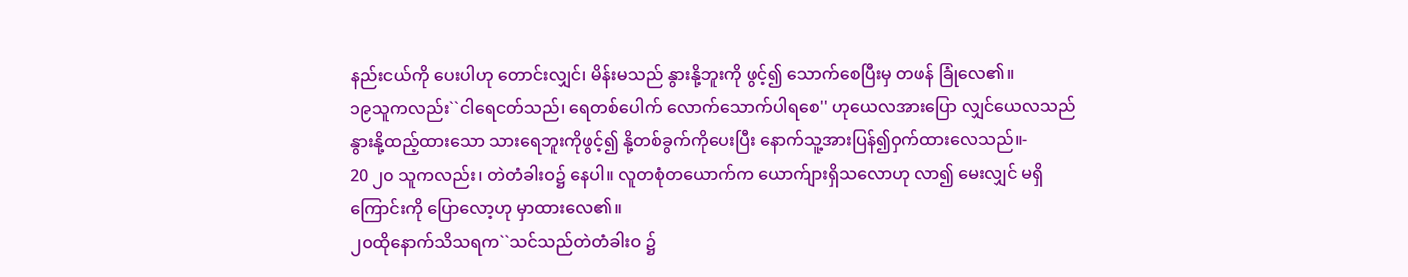နည်းငယ်ကို ပေးပါဟု တောင်းလျှင်၊ မိန်းမသည် နွားနို့ဘူးကို ဖွင့်၍ သောက်စေပြီးမှ တဖန် ခြုံလေ၏။
၁၉သူကလည်း``ငါရေငတ်သည်၊ ရေတစ်ပေါက် လောက်သောက်ပါရစေ'' ဟုယေလအားပြော လျှင်ယေလသည်နွားနို့ထည့်ထားသော သားရေဘူးကိုဖွင့်၍ နို့တစ်ခွက်ကိုပေးပြီး နောက်သူ့အားပြန်၍ဝှက်ထားလေသည်။-
20 ၂၀ သူကလည်း၊ တဲတံခါးဝ၌ နေပါ။ လူတစုံတယောက်က ယောက်ျားရှိသလောဟု လာ၍ မေးလျှင် မရှိကြောင်းကို ပြောလော့ဟု မှာထားလေ၏။
၂၀ထိုနောက်သိသရက``သင်သည်တဲတံခါးဝ ၌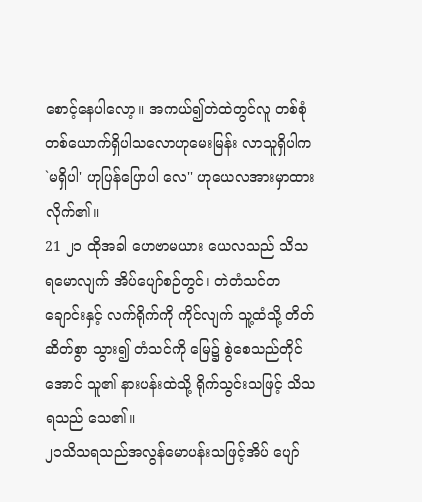စောင့်နေပါလော့။ အကယ်၍တဲထဲတွင်လူ တစ်စုံတစ်ယောက်ရှိပါသလောဟုမေးမြန်း လာသူရှိပါက`မရှိပါ' ဟုပြန်ပြောပါ လေ'' ဟုယေလအားမှာထားလိုက်၏။
21 ၂၁ ထိုအခါ ဟေဗာမယား ယေလသည် သိသရမောလျက် အိပ်ပျော်စဉ်တွင်၊ တဲတံသင်တချောင်းနှင့် လက်ရိုက်ကို ကိုင်လျက် သူ့ထံသို့ တိတ်ဆိတ်စွာ သွား၍ တံသင်ကို မြေ၌ စွဲစေသည်တိုင်အောင် သူ၏ နားပန်းထဲသို့ ရိုက်သွင်းသဖြင့် သိသရသည် သေ၏။
၂၁သိသရသည်အလွန်မောပန်းသဖြင့်အိပ် ပျော်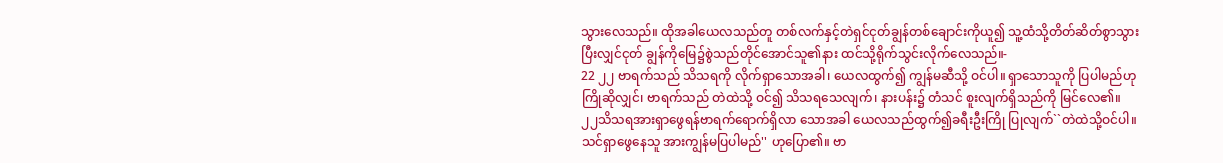သွားလေသည်။ ထိုအခါယေလသည်တူ တစ်လက်နှင့်တဲရှင်ငုတ်ချွန်တစ်ချောင်းကိုယူ၍ သူ့ထံသို့တိတ်ဆိတ်စွာသွားပြီးလျှင်ငုတ် ချွန်ကိုမြေ၌စွဲသည်တိုင်အောင်သူ၏နား ထင်သို့ရိုက်သွင်းလိုက်လေသည်။-
22 ၂၂ ဗာရက်သည် သိသရကို လိုက်ရှာသောအခါ၊ ယေလထွက်၍ ကျွန်မဆီသို့ ဝင်ပါ။ ရှာသောသူကို ပြပါမည်ဟု ကြိုဆိုလျှင်၊ ဗာရက်သည် တဲထဲသို့ ဝင်၍ သိသရသေလျက်၊ နားပန်း၌ တံသင် စူးလျက်ရှိသည်ကို မြင်လေ၏။
၂၂သိသရအားရှာဖွေရန်ဗာရက်ရောက်ရှိလာ သောအခါ ယေလသည်ထွက်၍ခရီးဦးကြို ပြုလျက်``တဲထဲသို့ဝင်ပါ။ သင်ရှာဖွေနေသူ အားကျွန်မပြပါမည်'' ဟုပြော၏။ ဗာ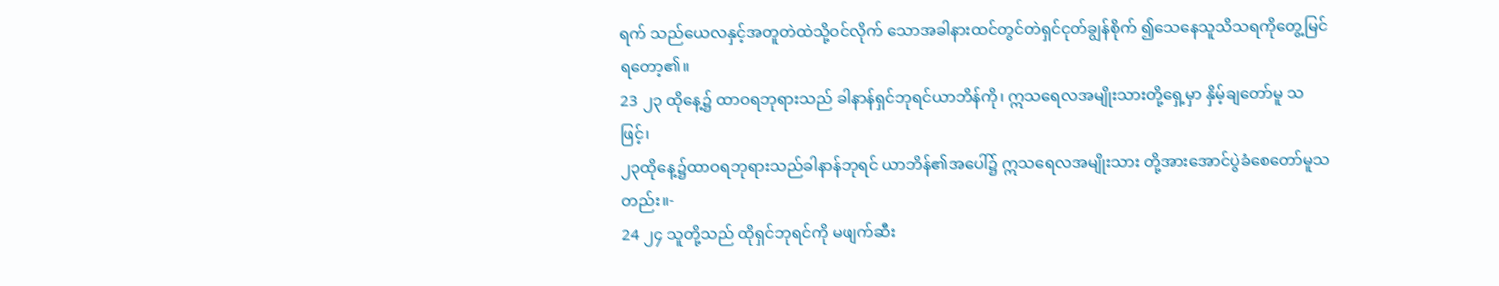ရက် သည်ယေလနှင့်အတူတဲထဲသို့ဝင်လိုက် သောအခါနားထင်တွင်တဲရှင်ငုတ်ချွန်စိုက် ၍သေနေသူသိသရကိုတွေ့မြင်ရတော့၏။
23 ၂၃ ထိုနေ့၌ ထာဝရဘုရားသည် ခါနာန်ရှင်ဘုရင်ယာဘိန်ကို၊ ဣသရေလအမျိုးသားတို့ရှေ့မှာ နှိမ့်ချတော်မူ သဖြင့်၊
၂၃ထိုနေ့၌ထာဝရဘုရားသည်ခါနာန်ဘုရင် ယာဘိန်၏အပေါ်၌ ဣသရေလအမျိုးသား တို့အားအောင်ပွဲခံစေတော်မူသတည်း။-
24 ၂၄ သူတို့သည် ထိုရှင်ဘုရင်ကို မဖျက်ဆီး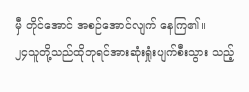မှီ တိုင်အောင် အစဉ်အောင်လျက် နေကြ၏။
၂၄သူတို့သည်ထိုဘုရင်အားဆုံးရှုံးပျက်စီးသွား သည့်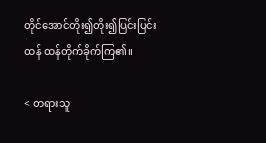တိုင်အောင်တိုး၍တိုး၍ပြင်းပြင်းထန် ထန်တိုက်ခိုက်ကြ၏။

< တရားသူ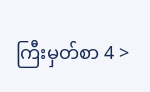ကြီးမှတ်စာ 4 >